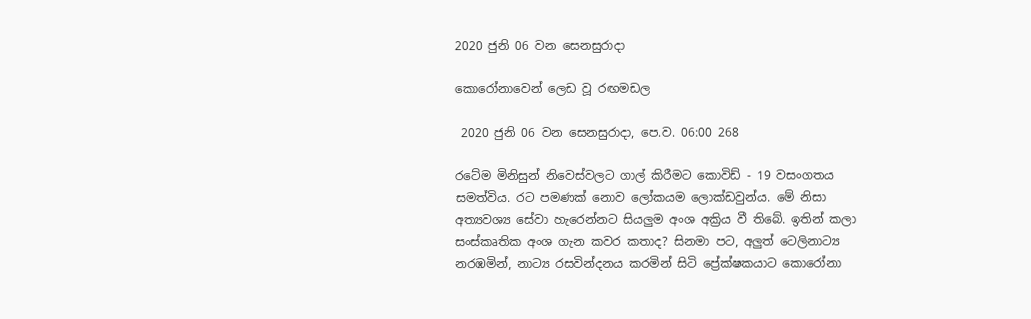2020 ජුනි 06 වන සෙනසුරාදා

කොරෝනාවෙන් ලෙඩ වූ රඟමඩල

 2020 ජුනි 06 වන සෙනසුරාදා, පෙ.ව. 06:00 268

රටේම මිනිසුන් නිවෙස්වලට ගාල් කිරීමට කොවිඩ් - 19 වසංගතය සමත්විය. රට පමණක් නොව ලෝකයම ලොක්ඩවුන්ය. මේ නිසා අත්‍යවශ්‍ය සේවා හැරෙන්නට සියලුම අංශ අක්‍රිය වී තිබේ. ඉතින් කලා සංස්කෘතික අංශ ගැන කවර කතාද? සිනමා පට, අලුත් ටෙලිනාට්‍ය නරඹමින්, නාට්‍ය රසවින්දනය කරමින් සිටි ප්‍රේක්ෂකයාට කොරෝනා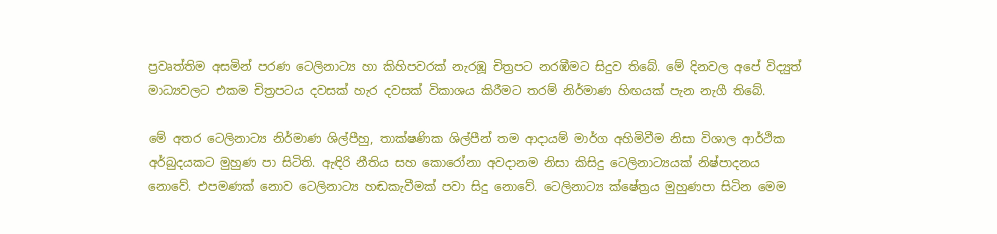ප්‍රවෘත්තිම අසමින් පරණ ටෙලිනාට්‍ය හා කිහිපවරක් නැරඹූ චිත්‍රපට නරඹීමට සිදුව තිබේ. මේ දිනවල අපේ විද්‍යුත් මාධ්‍යවලට එකම චිත්‍රපටය දවසක් හැර දවසක් විකාශය කිරීමට තරම් නිර්මාණ හිඟයක් පැන නැගී තිබේ.

මේ අතර ටෙලිනාට්‍ය නිර්මාණ ශිල්පීහු, තාක්ෂණික ශිල්පීන් තම ආදායම් මාර්ග අහිමිවීම නිසා විශාල ආර්ථික අර්බුදයකට මුහුණ පා සිටිති. ඇඳිරි නීතිය සහ කොරෝනා අවදානම නිසා කිසිදු ටෙලිනාට්‍යයක් නිෂ්පාදනය නොවේ. එපමණක් නොව ටෙලිනාට්‍ය හඬකැවීමක් පවා සිදු නොවේ. ටෙලිනාට්‍ය ක්ෂේත්‍රය මුහුණපා සිටින මෙම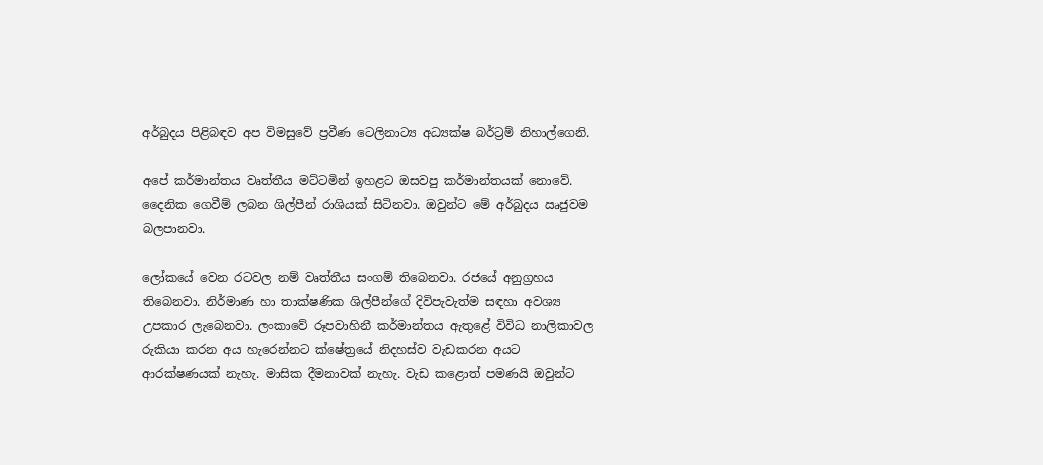අර්බුදය පිළිබඳව අප විමසුවේ ප්‍රවීණ ටෙලිනාට්‍ය අධ්‍යක්ෂ බර්ට්‍රම් නිහාල්ගෙනි.

අපේ කර්මාන්තය වෘත්තීය මට්ටමින් ඉහළට ඔසවපු කර්මාන්තයක් නොවේ. දෛනික ගෙවීම් ලබන ශිල්පීන් රාශියක් සිටිනවා. ඔවුන්ට මේ අර්බුදය ඍජුවම බලපානවා.

ලෝකයේ වෙන රටවල නම් වෘත්තීය සංගම් තිබෙනවා. රජයේ අනුග්‍රහය තිබෙනවා. නිර්මාණ හා තාක්ෂණික ශිල්පීන්ගේ දිවිපැවැත්ම සඳහා අවශ්‍ය උපකාර ලැබෙනවා. ලංකාවේ රූපවාහිනී කර්මාන්තය ඇතුළේ විවිධ නාලිකාවල රුකියා කරන අය හැරෙන්නට ක්ෂේත්‍රයේ නිදහස්ව වැඩකරන අයට ආරක්ෂණයක් නැහැ. මාසික දීමනාවක් නැහැ. වැඩ කළොත් පමණයි ඔවුන්ට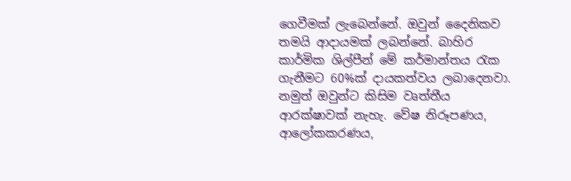ගෙවීමක් ලැබෙන්නේ. ඔවුන් දෛනිකව තමයි ආදායමක් ලබන්නේ. බාහිර කාර්මික ශිල්පීන් මේ කර්මාන්තය රැක ගැනීමට 60%ක් දායකත්වය ලබාදෙනවා. නමුත් ඔවුන්ට කිසිම වෘත්තීය ආරක්ෂාවක් නැහැ. වේෂ නිරූපණය, ආලෝකකරණය,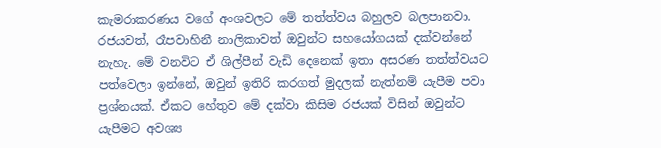කැමරාකරණය වගේ අංශවලට මේ තත්ත්වය බහුලව බලපානවා. රජයවත්, රෑපවාහිනී නාලිකාවත් ඔවුන්ට සහයෝගයක් දක්වන්නේ නැහැ. මේ වනවිට ඒ ශිල්පීන් වැඩි දෙනෙක් ඉතා අසරණ තත්ත්වයට පත්වෙලා ඉන්නේ, ඔවුන් ඉතිරි කරගත් මුදලක් නැත්නම් යැපීම පවා ප්‍රශ්නයක්. ඒකට හේතුව මේ දක්වා කිසිම රජයක් විසින් ඔවුන්ට යැපීමට අවශ්‍ය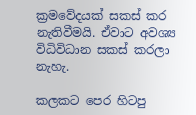ක්‍රමවේදයක් සකස් කර නැතිවීමයි. ඒවාට අවශ්‍ය විධිවිධාන සකස් කරලා නැහැ.

කලකට පෙර හිටපු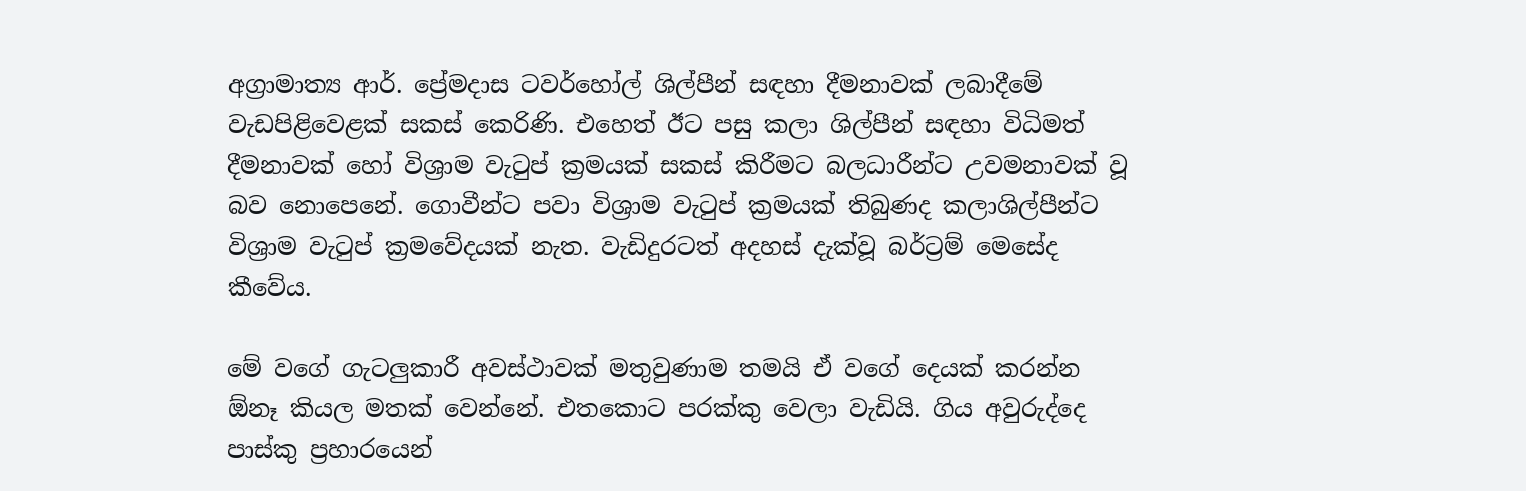අග්‍රාමාත්‍ය ආර්. ප්‍රේමදාස ටවර්හෝල් ශිල්පීන් සඳහා දීමනාවක් ලබාදීමේ වැඩපිළිවෙළක් සකස් කෙරිණි. එහෙත් ඊට පසු කලා ශිල්පීන් සඳහා විධිමත් දීමනාවක් හෝ විශ්‍රාම වැටුප් ක්‍රමයක් සකස් කිරීමට බලධාරීන්ට උවමනාවක් වූ බව නොපෙනේ. ගොවීන්ට පවා විශ්‍රාම වැටුප් ක්‍රමයක් තිබුණද කලාශිල්පීන්ට විශ්‍රාම වැටුප් ක්‍රමවේදයක් නැත. වැඩිදුරටත් අදහස් දැක්වූ බර්ට්‍රම් මෙසේද කීවේය.

මේ වගේ ගැටලුකාරී අවස්ථාවක් මතුවුණාම තමයි ඒ වගේ දෙයක් කරන්න ඕනෑ කියල මතක් වෙන්නේ. එතකොට පරක්කු වෙලා වැඩියි. ගිය අවුරුද්දෙ පාස්කු ප්‍රහාරයෙන්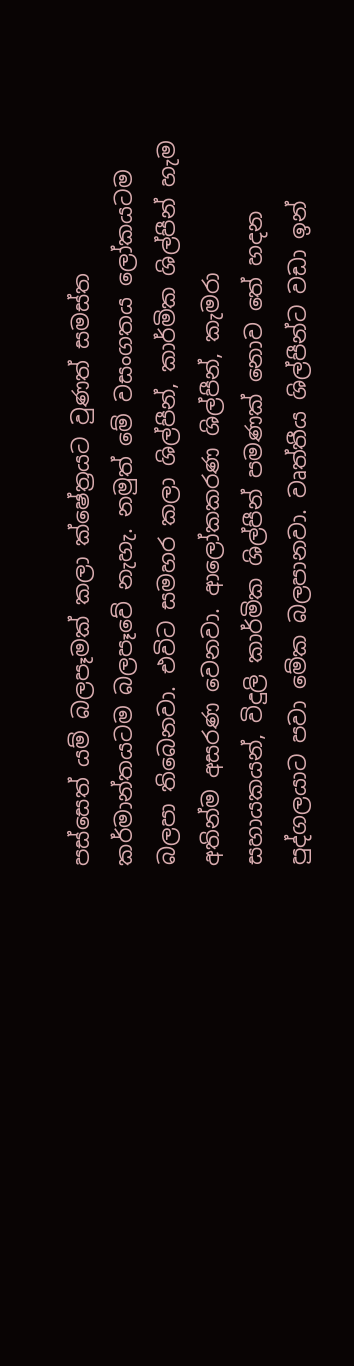පස්සෙත් යම් බලපෑමක් කලා ක්ෂේත්‍රයට වුණත් සමස්ත කර්මාන්තයටම බලපෑවේ නැහැ. නමුත් මේ වසංගතය ලෝකයටම බලපා තිබෙනවා. එවිට සමහර කලා ශිල්පීන්, කාර්මික ශිල්පීන් හැම අතින්ම අසරණ වෙනවා. ආලෝකකරණ ශිල්පීන්, කැමරා සහායකයන්, විදුලි කාර්මික ශිල්පීන් පමණක් නොව තේ හදන පුද්ගලයාට පවා මේක බලපානවා. වෘත්තීය ශිල්පීන්ට වඩා ඉන්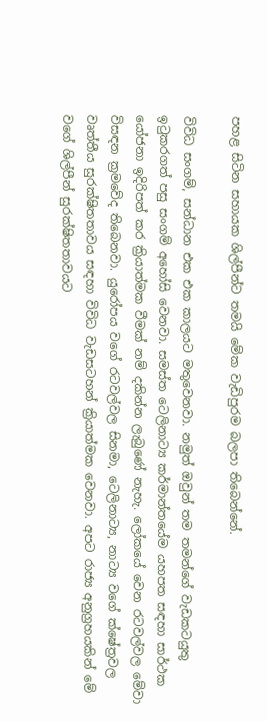පහළ සිටින සහායක ශිල්පීන්ට තමයි මේක වැඩිපුරම බලපා තිබෙන්නේ.

විවිධ සංගම්, සන්ධාන එක එක කාලයට මතුවෙනවා. නමුත් ඔවුන් තම තමන්ගේ වැඩකටයුතු ඉටුකරගත් පසු සංගම් අහෝසි වෙනවා. සමස්ත ටෙලිනාට්‍ය කර්මාන්තයේම යහපත සඳහා සාර්ථක යෝජනා ඉදිරිපත් කර ක්‍රියාත්මක වීමක් නම් දකින්න ලැබුණේ නැහැ. ලෝකයේ වෙන රටවල්වල මේවා විසඳන ක්‍රමවේද තිබෙනවා. යුරෝපය වගේ රටවල්වල සිනමා, ටෙලිනාට්‍ය, නාට්‍ය වගේ ක්ෂේත්‍රවල වෘත්තීය සුරක්ෂිතතාවය සඳහා විවිධ වැඩසටහන් ක්‍රියාත්මක වෙනවා. අපට රාජ්‍ය අනුග්‍රහයකින් මේ වගේ ශිල්පීන් සුරක්ෂිතතාවයට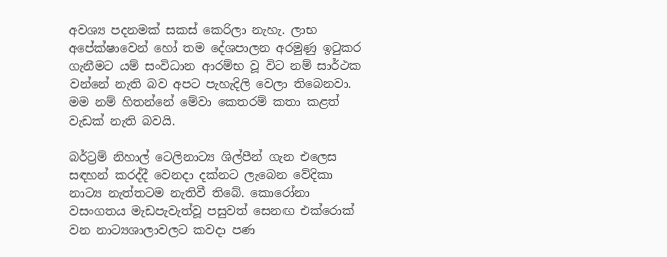අවශ්‍ය පදනමක් සකස් කෙරිලා නැහැ. ලාභ අපේක්ෂාවෙන් හෝ තම දේශපාලන අරමුණු ඉටුකර ගැනීමට යම් සංවිධාන ආරම්භ වූ විට නම් සාර්ථක වන්නේ නැති බව අපට පැහැදිලි වෙලා තිබෙනවා. මම නම් හිතන්නේ මේවා කෙතරම් කතා කළත් වැඩක් නැති බවයි.

බර්ට්‍රම් නිහාල් ටෙලිනාට්‍ය ශිල්පීන් ගැන එලෙස සඳහන් කරද්දී වෙනදා දක්නට ලැබෙන වේදිකා නාට්‍ය නැත්තටම නැතිවී තිබේ. කොරෝනා වසංගතය මැඩපැවැත්වූ පසුවත් සෙනඟ එක්රොක් වන නාට්‍යශාලාවලට කවදා පණ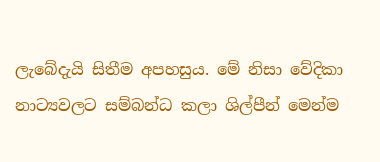ලැබේදැයි සිතීම අපහසුය. මේ නිසා වේදිකා නාට්‍යවලට සම්බන්ධ කලා ශිල්පීන් මෙන්ම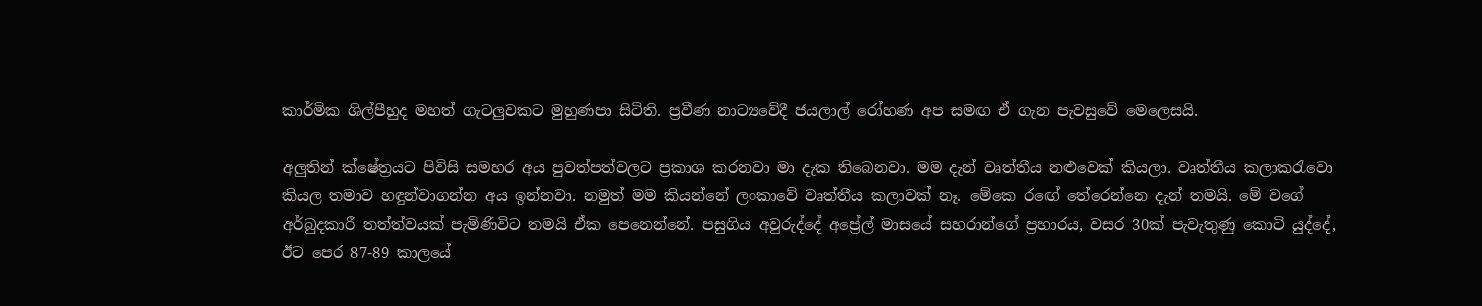කාර්මික ශිල්පීහුද මහත් ගැටලුවකට මුහුණපා සිටිති. ප්‍රවීණ නාට්‍යවේදී ජයලාල් රෝහණ අප සමඟ ඒ ගැන පැවසුවේ මෙලෙසයි.

අලුතින් ක්ෂේත්‍රයට පිවිසි සමහර අය පුවත්පත්වලට ප්‍රකාශ කරනවා මා දැක තිබෙනවා. මම දැන් වෘත්තීය නළුවෙක් කියලා. වෘත්තීය කලාකරැවො කියල තමාව හඳුන්වාගන්න අය ඉන්නවා. නමුත් මම කියන්නේ ලංකාවේ වෘත්තීය කලාවක් නෑ. මේකෙ රඟේ තේරෙන්නෙ දැන් තමයි. මේ වගේ අර්බුදකාරී තත්ත්වයක් පැමිණිවිට තමයි ඒක පෙනෙන්නේ. පසුගිය අවුරුද්දේ අප්‍රේල් මාසයේ සහරාන්ගේ ප්‍රහාරය, වසර 30ක් පැවැතුණු කොටි යුද්දේ, ඊට පෙර 87-89 කාලයේ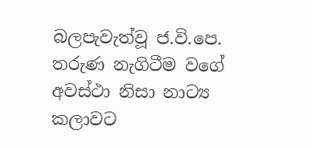බලපැවැත්වූ ජ.වි.පෙ. තරුණ නැගිටීම වගේ අවස්ථා නිසා නාට්‍ය කලාවට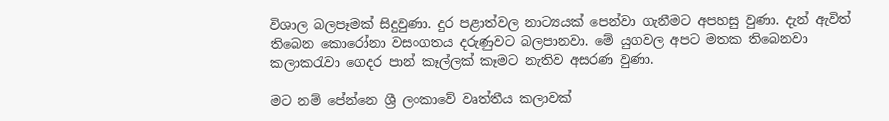විශාල බලපෑමක් සිදුවුණා. දුර පළාත්වල නාට්‍යයක් පෙන්වා ගැනීමට අපහසු වුණා. දැන් ඇවිත් තිබෙන කොරෝනා වසංගතය දරුණුවට බලපානවා. මේ යුගවල අපට මතක තිබෙනවා කලාකරැවා ගෙදර පාන් කෑල්ලක් කෑමට නැතිව අසරණ වුණා.

මට නම් පේන්නෙ ශ්‍රී ලංකාවේ වෘත්තීය කලාවක්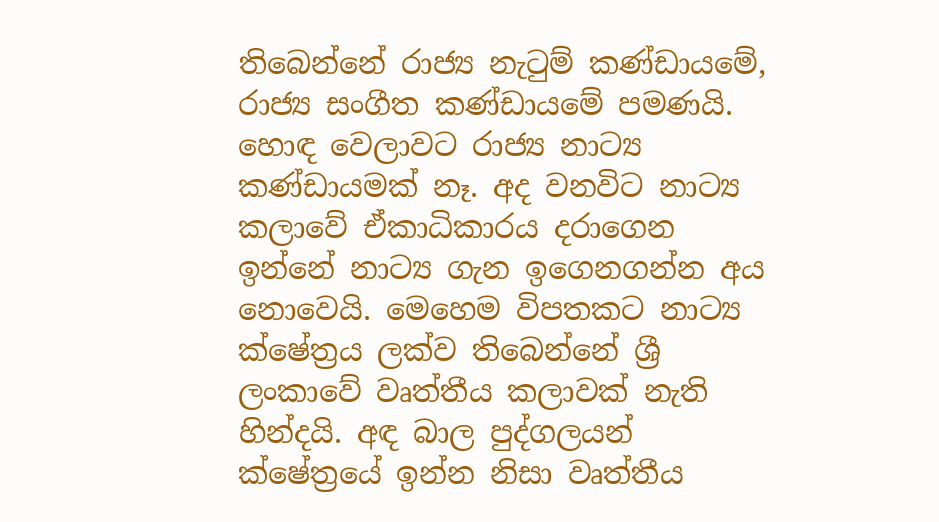තිබෙන්නේ රාජ්‍ය නැටුම් කණ්ඩායමේ, රාජ්‍ය සංගීත කණ්ඩායමේ පමණයි. හොඳ වෙලාවට රාජ්‍ය නාට්‍ය කණ්ඩායමක් නෑ. අද වනවිට නාට්‍ය කලාවේ ඒකාධිකාරය දරාගෙන ඉන්නේ නාට්‍ය ගැන ඉගෙනගන්න අය නොවෙයි. මෙහෙම විපතකට නාට්‍ය ක්ෂේත්‍රය ලක්ව තිබෙන්නේ ශ්‍රී ලංකාවේ වෘත්තීය කලාවක් නැති හින්දයි. අඳ බාල පුද්ගලයන් ක්ෂේත්‍රයේ ඉන්න නිසා වෘත්තීය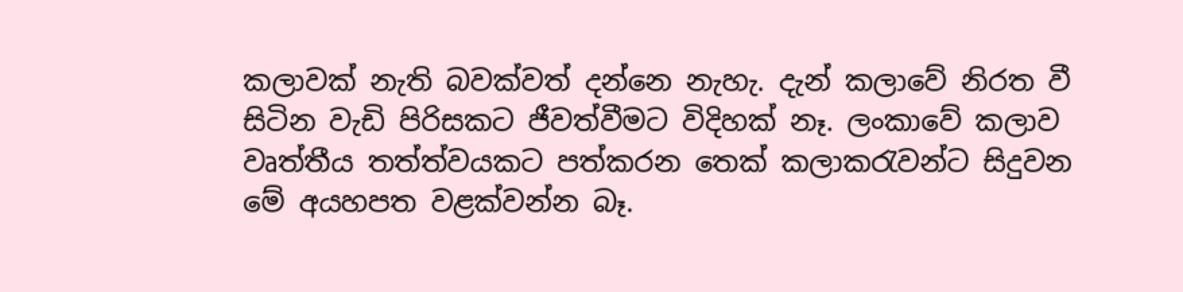කලාවක් නැති බවක්වත් දන්නෙ නැහැ. දැන් කලාවේ නිරත වී සිටින වැඩි පිරිසකට ජීවත්වීමට විදිහක් නෑ. ලංකාවේ කලාව වෘත්තීය තත්ත්වයකට පත්කරන තෙක් කලාකරැවන්ට සිදුවන මේ අයහපත වළක්වන්න බෑ.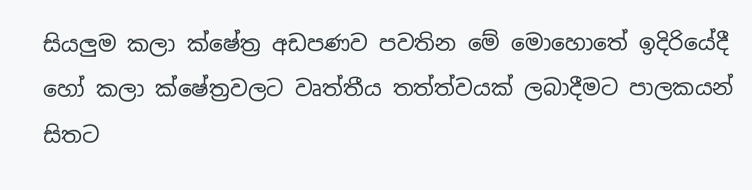සියලුම කලා ක්ෂේත්‍ර අඩපණව පවතින මේ මොහොතේ ඉදිරියේදී හෝ කලා ක්ෂේත්‍රවලට වෘත්තීය තත්ත්වයක් ලබාදීමට පාලකයන් සිතට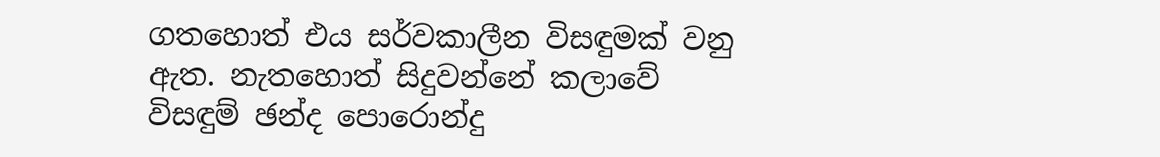ගතහොත් එය සර්වකාලීන විසඳුමක් වනු ඇත. නැතහොත් සිදුවන්නේ කලාවේ විසඳුම් ඡන්ද පොරොන්දු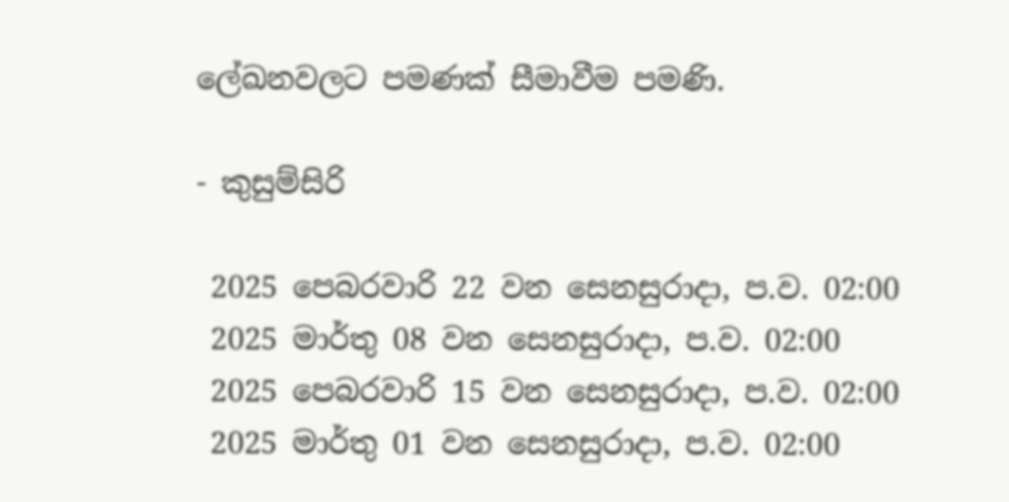ලේඛනවලට පමණක් සීමාවීම පමණි.

- කුසුම්සිරි

 2025 පෙබරවාරි 22 වන සෙනසුරාදා, ප.ව. 02:00
 2025 මාර්තු 08 වන සෙනසුරාදා, ප.ව. 02:00
 2025 පෙබරවාරි 15 වන සෙනසුරාදා, ප.ව. 02:00
 2025 මාර්තු 01 වන සෙනසුරාදා, ප.ව. 02:00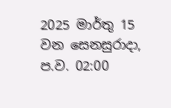2025 මාර්තු 15 වන සෙනසුරාදා, ප.ව. 02:00